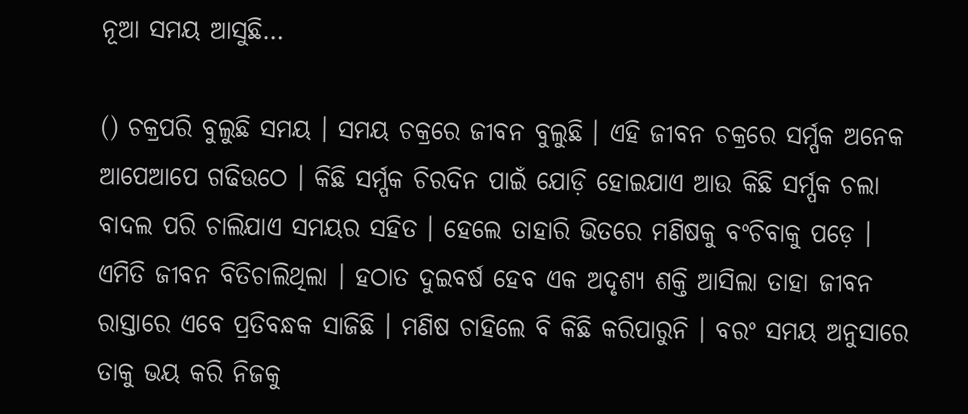ନୂଆ ସମୟ ଆସୁଛି…

() ଚକ୍ରପରି ବୁଲୁଛି ସମୟ । ସମୟ ଚକ୍ରରେ ଜୀବନ ବୁଲୁଛି । ଏହି ଜୀବନ ଚକ୍ରରେ ସର୍ମ୍ପକ ଅନେକ ଆପେଆପେ ଗଢିଉଠେ । କିଛି ସର୍ମ୍ପକ ଚିରଦିନ ପାଇଁ ଯୋଡ଼ି ହୋଇଯାଏ ଆଉ କିଛି ସର୍ମ୍ପକ ଚଲା ବାଦଲ ପରି ଚାଲିଯାଏ ସମୟର ସହିତ । ହେଲେ ତାହାରି ଭିତରେ ମଣିଷକୁ ବଂଚିବାକୁ ପଡ଼େ । ଏମିତି ଜୀବନ ବିତିଚାଲିଥିଲା । ହଠାତ ଦୁଇବର୍ଷ ହେବ ଏକ ଅଦୃଶ୍ୟ ଶକ୍ତି ଆସିଲା ତାହା ଜୀବନ ରାସ୍ତାରେ ଏବେ ପ୍ରତିବନ୍ଧକ ସାଜିଛି । ମଣିଷ ଚାହିଲେ ବି କିଛି କରିପାରୁନି । ବରଂ ସମୟ ଅନୁସାରେ ତାକୁ ଭୟ କରି ନିଜକୁ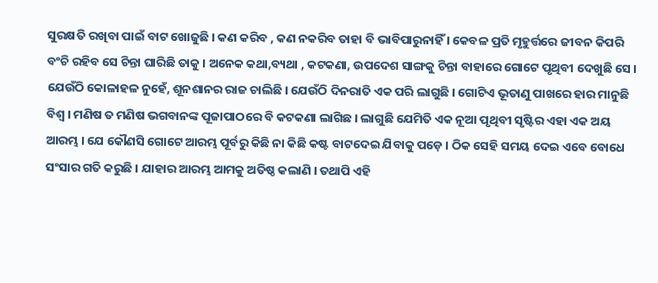ସୁରକ୍ଷତି ରଖିବା ପାଇଁ ବାଟ ଖୋଜୁଛି । କଣ କରିବ , କଣ ନକରିବ ତାହା ବି ଭାବିପାରୁନାହିଁ । କେବଳ ପ୍ରତି ମୃହୁର୍ତ୍ତରେ ଜୀବନ କିପରି ବଂଚି ରହିବ ସେ ଚିନ୍ତା ଘାରିଛି ତାକୁ । ଅନେକ କଥା,ବ୍ୟଥା , କଟକଣା, ଉପଦେଶ ସାଙ୍ଗକୁ ଚିନ୍ତା ବାହାରେ ଗୋଟେ ପୃଥିବୀ ଦେଖୁଛି ସେ । ଯେଉଁଠି କୋଳାହଳ ନୁହେଁ, ଶୂନଶାନର ରାଜ ଚାଲିଛି । ଯେଉଁଠି ଦିନରାତି ଏକ ପରି ଲାଗୁଛି । ଗୋଟିଏ ଭୂତାଣୁ ପାଖରେ ହାର ମାନୁଛି ବିଶ୍ୱ । ମଣିଷ ତ ମଣିଷ ଭଗବାନଙ୍କ ପୂଜାପାଠରେ ବି କଟକଣା ଲାଗିଛ । ଲାଗୁଛି ଯେମିତି ଏକ ନୂଆ ପୃଥିବୀ ସୃଷ୍ଟିର ଏହା ଏକ ଅୟ ଆରମ୍ଭ । ଯେ କୌଣସି ଗୋଟେ ଆରମ୍ଭ ପୂର୍ବରୁ କିଛି ନା କିଛି କଷ୍ଟ ବାଟଦେଇ ଯିବାକୁ ପଡ଼େ । ଠିକ ସେହି ସମୟ ଦେଇ ଏବେ ବୋଧେ ସଂସାର ଗତି କରୁଛି । ଯାହାର ଆରମ୍ଭ ଆମକୁ ଅତିଷ୍ଠ କଲାଣି । ତଥାପି ଏହି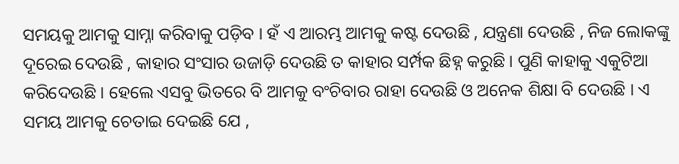ସମୟକୁ ଆମକୁ ସାମ୍ନା କରିବାକୁ ପଡ଼ିବ । ହଁ ଏ ଆରମ୍ଭ ଆମକୁ କଷ୍ଟ ଦେଉଛି , ଯନ୍ତ୍ରଣା ଦେଉଛି , ନିଜ ଲୋକଙ୍କୁ ଦୂରେଇ ଦେଉଛି , କାହାର ସଂସାର ଉଜାଡ଼ି ଦେଉଛି ତ କାହାର ସର୍ମ୍ପକ ଛିହ୍ନ କରୁଛି । ପୁଣି କାହାକୁ ଏକୁଟିଆ କରିଦେଉଛି । ହେଲେ ଏସବୁ ଭିତରେ ବି ଆମକୁ ବଂଚିବାର ରାହା ଦେଉଛି ଓ ଅନେକ ଶିକ୍ଷା ବି ଦେଉଛି । ଏ ସମୟ ଆମକୁ ଚେତାଇ ଦେଇଛି ଯେ ,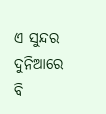ଏ ସୁନ୍ଦର ଦୁନିଆରେ ବି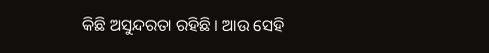କିଛି ଅସୁନ୍ଦରତା ରହିଛି । ଆଉ ସେହି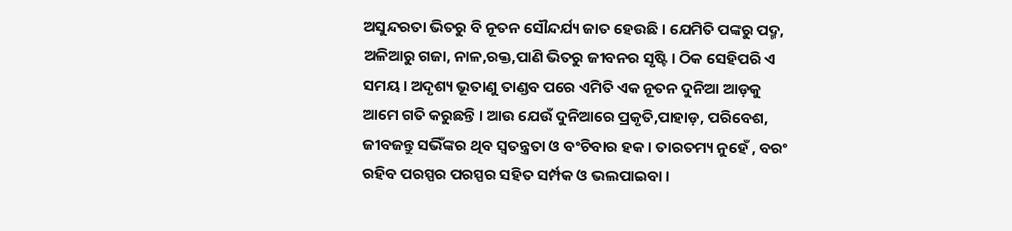ଅସୁନ୍ଦରତା ଭିତରୁ ବି ନୂତନ ସୌନ୍ଦର୍ଯ୍ୟ ଜାତ ହେଉଛି । ଯେମିତି ପଙ୍କରୁ ପଦ୍ମ, ଅଳିଆରୁ ଗଜା, ନାଳ,ରକ୍ତ,ପାଣି ଭିତରୁ ଜୀବନର ସୃଷ୍ଟି । ଠିକ ସେହିପରି ଏ ସମୟ । ଅଦୃଶ୍ୟ ଭୂତାଣୁ ତାଣ୍ଡବ ପରେ ଏମିତି ଏକ ନୂତନ ଦୁନିଆ ଆଡ଼କୁ ଆମେ ଗତି କରୁଛନ୍ତି । ଆଉ ଯେଉଁ ଦୁନିଆରେ ପ୍ରକୃତି,ପାହାଡ଼, ପରିବେଶ, ଜୀବଜନ୍ତୁ ସଭିଁଙ୍କର ଥିବ ସ୍ୱତନ୍ତ୍ରତା ଓ ବଂଚିବାର ହକ । ତାରତମ୍ୟ ନୁହେଁ , ବରଂ ରହିବ ପରସ୍ପର ପରସ୍ପର ସହିତ ସର୍ମ୍ପକ ଓ ଭଲପାଇବା ।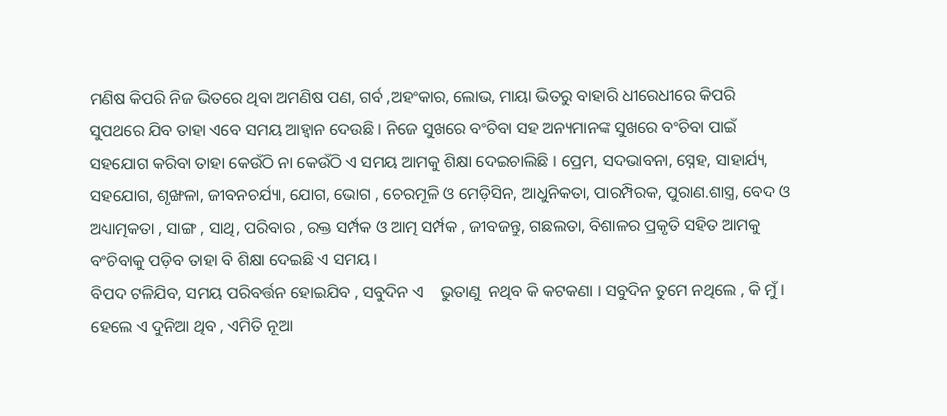ମଣିଷ କିପରି ନିଜ ଭିତରେ ଥିବା ଅମଣିଷ ପଣ, ଗର୍ବ ,ଅହଂକାର, ଲୋଭ, ମାୟା ଭିତରୁ ବାହାରି ଧୀରେଧୀରେ କିପରି ସୁପଥରେ ଯିବ ତାହା ଏବେ ସମୟ ଆହ୍ୱାନ ଦେଉଛି । ନିଜେ ସୁଖରେ ବଂଚିବା ସହ ଅନ୍ୟମାନଙ୍କ ସୁଖରେ ବଂଚିବା ପାଇଁ ସହଯୋଗ କରିବା ତାହା କେଉଁଠି ନା କେଉଁଠି ଏ ସମୟ ଆମକୁ ଶିକ୍ଷା ଦେଇଚାଲିଛି । ପ୍ରେମ, ସଦଭାବନା, ସ୍ନେହ, ସାହାର୍ଯ୍ୟ, ସହଯୋଗ, ଶୃଙ୍ଖଳା, ଜୀବନଚର୍ଯ୍ୟା, ଯୋଗ, ଭୋଗ , ଚେରମୂଳି ଓ ମେଡ଼ିସିନ, ଆଧୁନିକତା, ପାରମ୍ପିରକ, ପୁରାଣ.ଶାସ୍ତ୍ର, ବେଦ ଓ ଅଧ୍ୟାତ୍ମକତା , ସାଙ୍ଗ , ସାଥି, ପରିବାର , ରକ୍ତ ସର୍ମ୍ପକ ଓ ଆତ୍ମ ସର୍ମ୍ପକ , ଜୀବଜନ୍ତୁ, ଗଛଲତା, ବିଶାଳର ପ୍ରକୃତି ସହିତ ଆମକୁ ବଂଚିବାକୁ ପଡ଼ିବ ତାହା ବି ଶିକ୍ଷା ଦେଇଛି ଏ ସମୟ ।
ବିପଦ ଟଳିଯିବ, ସମୟ ପରିବର୍ତ୍ତନ ହୋଇଯିବ , ସବୁଦିନ ଏ    ଭୁତାଣୁ  ନଥିବ କି କଟକଣା । ସବୁଦିନ ତୁମେ ନଥିଲେ , କି ମୁଁ । ହେଲେ ଏ ଦୁନିଆ ଥିବ , ଏମିତି ନୂଆ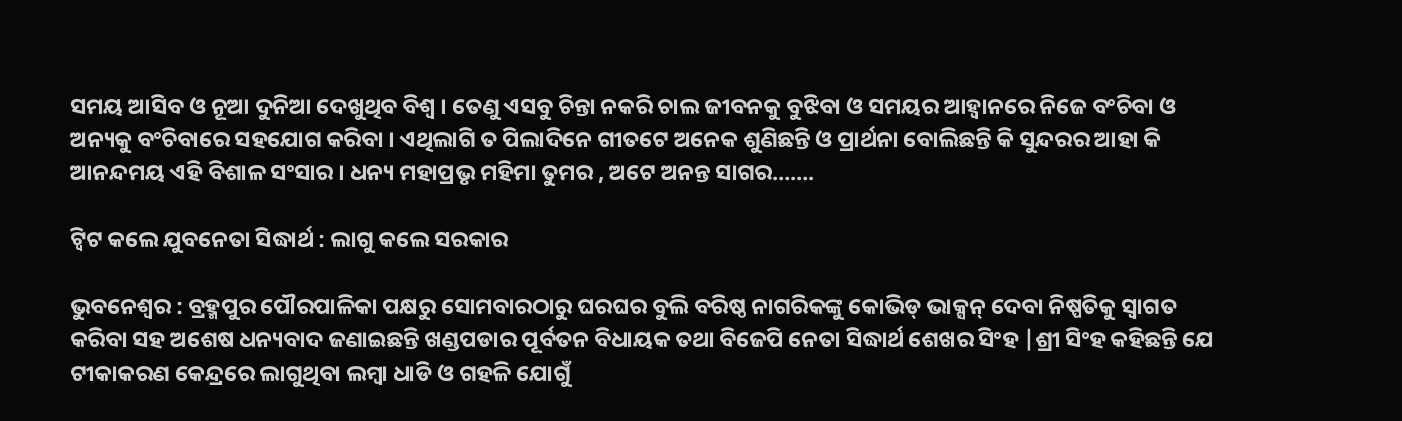ସମୟ ଆସିବ ଓ ନୂଆ ଦୁନିଆ ଦେଖୁଥିବ ବିଶ୍ୱ । ତେଣୁ ଏସବୁ ଚିନ୍ତା ନକରି ଚାଲ ଜୀବନକୁ ବୁଝିବା ଓ ସମୟର ଆହ୍ୱାନରେ ନିଜେ ବଂଚିବା ଓ ଅନ୍ୟକୁ ବଂଚିବାରେ ସହଯୋଗ କରିବା । ଏଥିଲାଗି ତ ପିଲାଦିନେ ଗୀତଟେ ଅନେକ ଶୁଣିଛନ୍ତି ଓ ପ୍ରାର୍ଥନା ବୋଲିଛନ୍ତି କି ସୁନ୍ଦରର ଆହା କି ଆନନ୍ଦମୟ ଏହି ବିଶାଳ ସଂସାର । ଧନ୍ୟ ମହାପ୍ରଭୃ ମହିମା ତୁମର , ଅଟେ ଅନନ୍ତ ସାଗର…….

ଟ୍ଵିଟ କଲେ ଯୁବନେତା ସିଦ୍ଧାର୍ଥ : ଲାଗୁ କଲେ ସରକାର

ଭୁବନେଶ୍ୱର : ବ୍ରହ୍ମପୁର ପୌରପାଳିକା ପକ୍ଷରୁ ସୋମବାରଠାରୁ ଘରଘର ବୁଲି ବରିଷ୍ଠ ନାଗରିକଙ୍କୁ କୋଭିଡ୍ ଭାକ୍ସନ୍ ଦେବା ନିଷ୍ପତିକୁ ସ୍ୱାଗତ କରିବା ସହ ଅଶେଷ ଧନ୍ୟବାଦ ଜଣାଇଛନ୍ତି ଖଣ୍ଡପଡାର ପୂର୍ବତନ ବିଧାୟକ ତଥା ବିଜେପି ନେତା ସିଦ୍ଧାର୍ଥ ଶେଖର ସିଂହ |ଶ୍ରୀ ସିଂହ କହିଛନ୍ତି ଯେ ଟୀକାକରଣ କେନ୍ଦ୍ରରେ ଲାଗୁଥିବା ଲମ୍ବା ଧାଡି ଓ ଗହଳି ଯୋଗୁଁ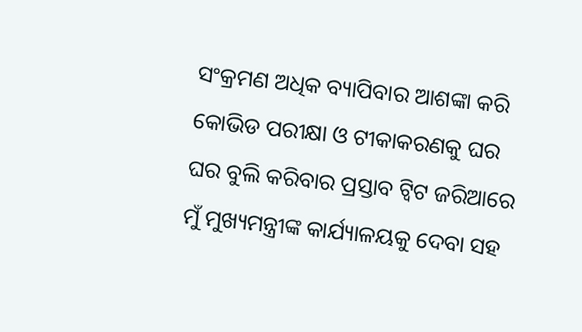ସଂକ୍ରମଣ ଅଧିକ ବ୍ୟାପିବାର ଆଶଙ୍କା କରି କୋଭିଡ ପରୀକ୍ଷା ଓ ଟୀକାକରଣକୁ ଘର ଘର ବୁଲି କରିବାର ପ୍ରସ୍ତାବ ଟ୍ଵିଟ ଜରିଆରେ ମୁଁ ମୁଖ୍ୟମନ୍ତ୍ରୀଙ୍କ କାର୍ଯ୍ୟାଳୟକୁ ଦେବା ସହ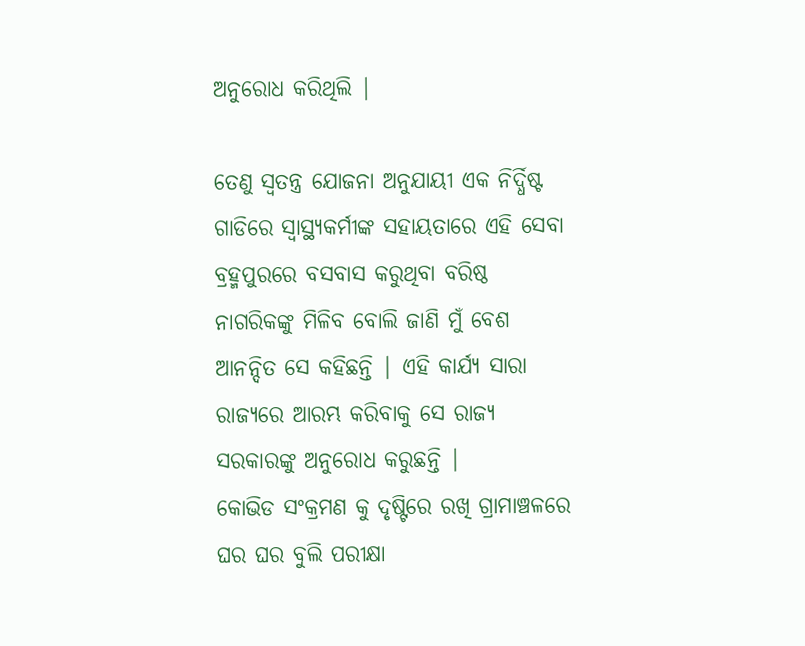ଅନୁରୋଧ କରିଥିଲି |

ତେଣୁ ସ୍ୱତନ୍ତ୍ର ଯୋଜନା ଅନୁଯାୟୀ ଏକ ନିର୍ଦ୍ଧିଷ୍ଟ ଗାଡିରେ ସ୍ୱାସ୍ଥ୍ୟକର୍ମୀଙ୍କ ସହାୟତାରେ ଏହି ସେବା ବ୍ରହ୍ମପୁରରେ ବସବାସ କରୁଥିବା ବରିଷ୍ଠ ନାଗରିକଙ୍କୁ ମିଳିବ ବୋଲି ଜାଣି ମୁଁ ବେଶ ଆନନ୍ଦିତ ସେ କହିଛନ୍ତି | ଏହି କାର୍ଯ୍ୟ ସାରା ରାଜ୍ୟରେ ଆରମ୍ଭ କରିବାକୁ ସେ ରାଜ୍ୟ ସରକାରଙ୍କୁ ଅନୁରୋଧ କରୁଛନ୍ତି |
କୋଭିଡ ସଂକ୍ରମଣ କୁ ଦୃଷ୍ଟିରେ ରଖି ଗ୍ରାମାଞ୍ଚଳରେ ଘର ଘର ବୁଲି ପରୀକ୍ଷା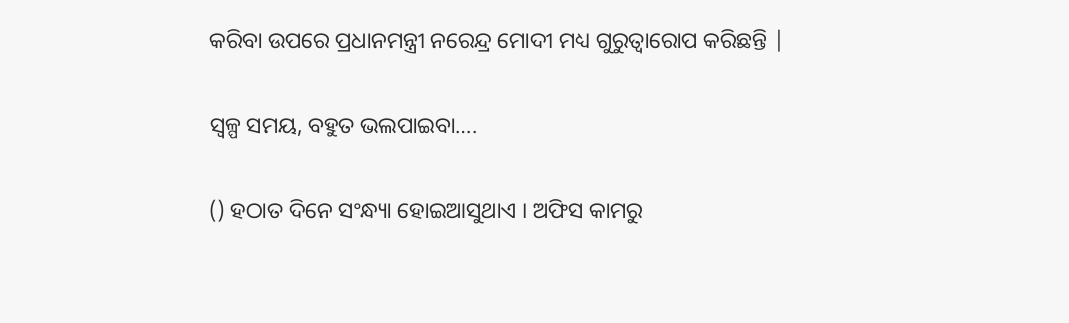କରିବା ଉପରେ ପ୍ରଧାନମନ୍ତ୍ରୀ ନରେନ୍ଦ୍ର ମୋଦୀ ମଧ୍ୟ ଗୁରୁତ୍ୱାରୋପ କରିଛନ୍ତି |

ସ୍ୱଳ୍ପ ସମୟ, ବହୁତ ଭଲପାଇବା….

() ହଠାତ ଦିନେ ସଂନ୍ଧ୍ୟା ହୋଇଆସୁଥାଏ । ଅଫିସ କାମରୁ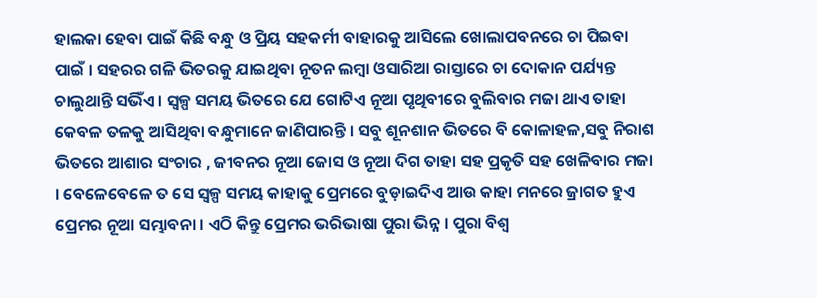ହାଲକା ହେବା ପାଇଁ କିଛି ବନ୍ଧୁ ଓ ପ୍ରିୟ ସହକର୍ମୀ ବାହାରକୁ ଆସିଲେ ଖୋଲାପବନରେ ଚା ପିଇବା ପାଇଁ । ସହରର ଗଳି ଭିତରକୁ ଯାଇଥିବା ନୂତନ ଲମ୍ବା ଓସାରିଆ ରାସ୍ତାରେ ଚା ଦୋକାନ ପର୍ଯ୍ୟନ୍ତ ଚାଲୁଥାନ୍ତି ସଭିଁଏ । ସ୍ୱଳ୍ପ ସମୟ ଭିତରେ ଯେ ଗୋଟିଏ ନୂଆ ପୃଥିବୀରେ ବୁଲିବାର ମଜା ଥାଏ ତାହା କେବଳ ତଳକୁ ଆସିଥିବା ବନ୍ଧୁମାନେ ଜାଣିପାରନ୍ତି । ସବୁ ଶୂନଶାନ ଭିତରେ ବି କୋଳାହଳ,ସବୁ ନିରାଶ ଭିତରେ ଆଶାର ସଂଚାର , ଜୀବନର ନୂଆ ଜୋସ ଓ ନୂଆ ଦିଗ ତାହା ସହ ପ୍ରକୃତି ସହ ଖେଳିବାର ମଜା । ବେଳେବେଳେ ତ ସେ ସ୍ୱଳ୍ପ ସମୟ କାହାକୁ ପ୍ରେମରେ ବୁଡ଼ାଇଦିଏ ଆଉ କାହା ମନରେ ଜ୍ରାଗତ ହୁଏ ପ୍ରେମର ନୂଆ ସମ୍ଭାବନା । ଏଠି କିନ୍ତୁ ପ୍ରେମର ଭରିଭାଷା ପୁରା ଭିନ୍ନ । ପୁରା ବିଶ୍ୱ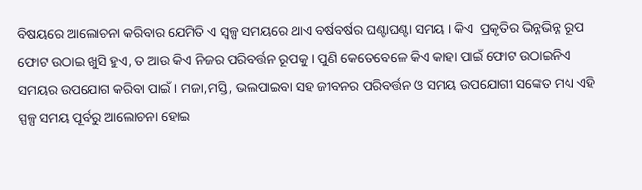ବିଷୟରେ ଆଲୋଚନା କରିବାର ଯେମିତି ଏ ସ୍ୱଳ୍ପ ସମୟରେ ଥାଏ ବର୍ଷବର୍ଷର ଘଣ୍ଟାଘଣ୍ଟା ସମୟ । କିଏ  ପ୍ରକୃତିର ଭିନ୍ନଭିନ୍ନ ରୂପ ଫୋଟ ଉଠାଇ ଖୁସି ହୁଏ, ତ ଆଉ କିଏ ନିଜର ପରିବର୍ତ୍ତନ ରୂପକୁ । ପୁଣି କେତେବେଳେ କିଏ କାହା ପାଇଁ ଫୋଟ ଉଠାଇନିଏ ସମୟର ଉପଯୋଗ କରିବା ପାଇଁ । ମଜା,ମସ୍ତି, ଭଲପାଇବା ସହ ଜୀବନର ପରିବର୍ତ୍ତନ ଓ ସମୟ ଉପଯୋଗୀ ସଙ୍କେତ ମଧ୍ୟ ଏହି ସ୍ପଳ୍ପ ସମୟ ପୂର୍ବରୁ ଆଲୋଚନା ହୋଇ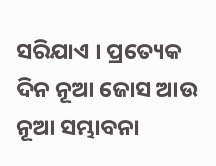ସରିଯାଏ । ପ୍ରତ୍ୟେକ ଦିନ ନୂଆ ଜୋସ ଆଉ ନୂଆ ସମ୍ଭାବନା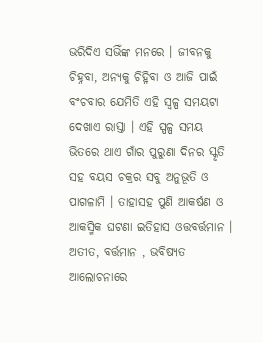ଭରିଦିଏ ସଭିଁଙ୍କ ମନରେ । ଜୀବନକୁ ଚିହ୍ନବା, ଅନ୍ୟକୁ ଚିହ୍ନିବା ଓ ଆଜି ପାଇଁ ବଂଚବାର ଯେମିତି ଏହି ସ୍ୱଳ୍ପ ସମୟଟା ଦେଖାଏ ରାସ୍ତା । ଏହି ସ୍ପଳ୍ପ ସମୟ ଭିତରେ ଥାଏ ଗାଁର ପୁରୁଣା ଦିନର ସ୍କୃତି ସହ ବୟସ ଚକ୍ରର ସବୁ ଅନୁଭୂତି ଓ ପାଗଳାମି । ତାହାସହ ପୁଣି ଆକର୍ଷଣ ଓ ଆକସ୍ମିକ ଘଟଣା ଇତିହାସ ଓତ୍ତବର୍ତ୍ତମାନ । ଅତୀତ, ବର୍ତ୍ତମାନ , ଭବିଷ୍ୟତ ଆଲୋଚନାରେ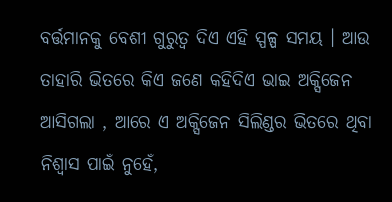ବର୍ତ୍ତମାନକୁ ବେଶୀ ଗୁରୁତ୍ୱ ଦିଏ ଏହି ସ୍ପଳ୍ପ ସମୟ । ଆଉ ତାହାରି ଭିତରେ କିଏ ଜଣେ କହିଦିଏ ଭାଇ ଅକ୍ସିଜେନ ଆସିଗଲା , ଆରେ ଏ ଅକ୍ସିଜେନ ସିଲିଣ୍ଡର ଭିତରେ ଥିବା ନିଶ୍ୱାସ ପାଇଁ ନୁହେଁ,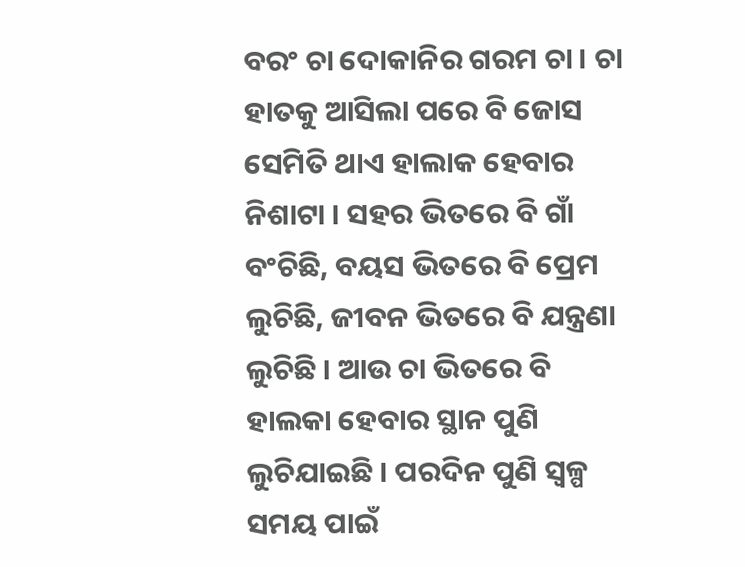ବରଂ ଚା ଦୋକାନିର ଗରମ ଚା । ଚା ହାତକୁ ଆସିଲା ପରେ ବି ଜୋସ ସେମିତି ଥାଏ ହାଲାକ ହେବାର ନିଶାଟା । ସହର ଭିତରେ ବି ଗାଁ ବଂଚିଛି, ବୟସ ଭିତରେ ବି ପ୍ରେମ ଲୁଚିଛି, ଜୀବନ ଭିତରେ ବି ଯନ୍ତ୍ରଣା ଲୁଚିଛି । ଆଉ ଚା ଭିତରେ ବି ହାଲକା ହେବାର ସ୍ଥାନ ପୁଣି ଲୁଚିଯାଇଛି । ପରଦିନ ପୁଣି ସ୍ୱଳ୍ପ ସମୟ ପାଇଁ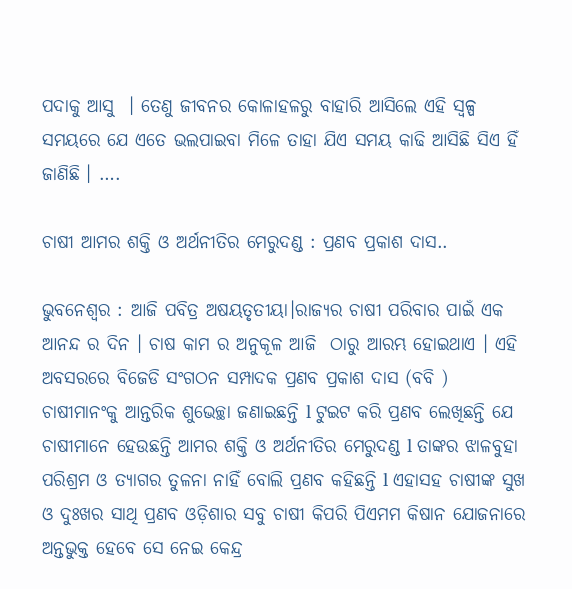ପଦାକୁ ଆସୁ  । ତେଣୁ ଜୀବନର କୋଳାହଳରୁ ବାହାରି ଆସିଲେ ଏହି ସ୍ୱଳ୍ପ ସମୟରେ ଯେ ଏତେ ଭଲପାଇବା ମିଳେ ତାହା ଯିଏ ସମୟ କାଢି ଆସିଛି ସିଏ ହିଁ  ଜାଣିଛି । ….

ଚାଷୀ ଆମର ଶକ୍ତି ଓ ଅର୍ଥନୀତିର ମେରୁଦଣ୍ଡ : ପ୍ରଣବ ପ୍ରକାଶ ଦାସ..

ଭୁବନେଶ୍ୱର : ଆଜି ପବିତ୍ର ଅଷୟତୃତୀୟା।ରାଜ୍ୟର ଚାଷୀ ପରିବାର ପାଇଁ ଏକ ଆନନ୍ଦ ର ଦିନ । ଚାଷ କାମ ର ଅନୁକୂଳ ଆଜି  ଠାରୁ ଆରମ୍ଭ ହୋଇଥାଏ । ଏହି ଅବସରରେ ବିଜେଡି ସଂଗଠନ ସମ୍ପାଦକ ପ୍ରଣବ ପ୍ରକାଶ ଦାସ (ବବି ) ଚାଷୀମାନଂକୁ ଆନ୍ତରିକ ଶୁଭେଚ୍ଛା ଜଣାଇଛନ୍ତି l ଟୁଇଟ କରି ପ୍ରଣବ ଲେଖିଛନ୍ତି ଯେ ଚାଷୀମାନେ ହେଉଛନ୍ତି ଆମର ଶକ୍ତି ଓ ଅର୍ଥନୀତିର ମେରୁଦଣ୍ଡ l ତାଙ୍କର ଝାଳବୁହା ପରିଶ୍ରମ ଓ ତ୍ୟାଗର ତୁଳନା ନାହିଁ ବୋଲି ପ୍ରଣବ କହିଛନ୍ତି l ଏହାସହ ଚାଷୀଙ୍କ ସୁଖ ଓ ଦୁଃଖର ସାଥି ପ୍ରଣବ ଓଡ଼ିଶାର ସବୁ ଚାଷୀ କିପରି ପିଏମମ କିଷାନ ଯୋଜନାରେ ଅନ୍ତଭୁକ୍ତ ହେବେ ସେ ନେଇ କେନ୍ଦ୍ର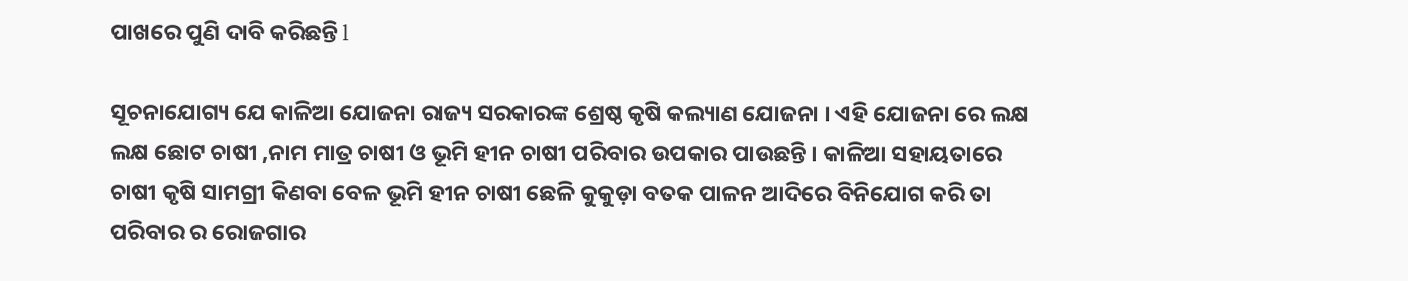ପାଖରେ ପୁଣି ଦାବି କରିଛନ୍ତି l

ସୂଚନାଯୋଗ୍ୟ ଯେ କାଳିଆ ଯୋଜନା ରାଜ୍ୟ ସରକାରଙ୍କ ଶ୍ରେଷ୍ଠ କୃଷି କଲ୍ୟାଣ ଯୋଜନା । ଏହି ଯୋଜନା ରେ ଲକ୍ଷ ଲକ୍ଷ ଛୋଟ ଚାଷୀ ,ନାମ ମାତ୍ର ଚାଷୀ ଓ ଭୂମି ହୀନ ଚାଷୀ ପରିବାର ଉପକାର ପାଉଛନ୍ତି । କାଳିଆ ସହାୟତାରେ ଚାଷୀ କୃଷି ସାମଗ୍ରୀ କିଣବା ବେଳ ଭୂମି ହୀନ ଚାଷୀ ଛେଳି କୁକୁଡ଼ା ବତକ ପାଳନ ଆଦିରେ ବିନିଯୋଗ କରି ତା ପରିବାର ର ରୋଜଗାର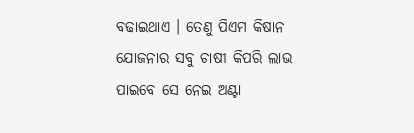ବଢାଇଥାଏ । ତେଣୁ ପିଏମ କିଷାନ ଯୋଜନାର ସବୁ ଚାଷୀ କିପରି ଲାଭ ପାଇବେ ସେ ନେଇ ଅଣ୍ଟା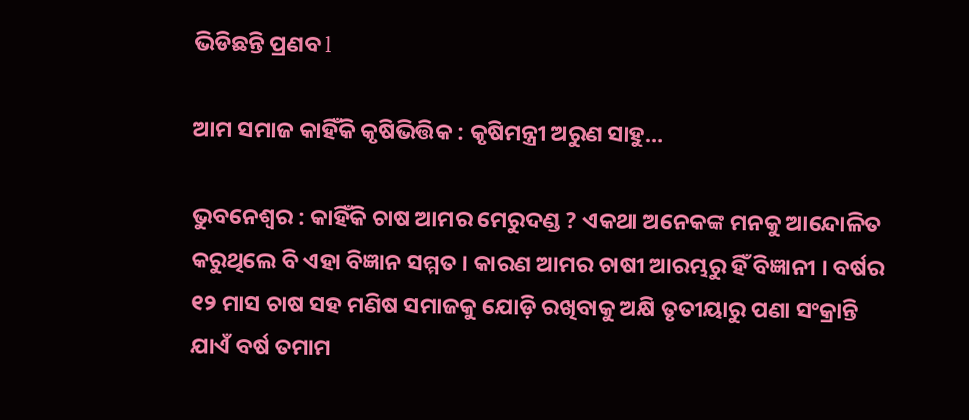ଭିଡିଛନ୍ତି ପ୍ରଣବ l

ଆମ ସମାଜ କାହିଁକି କୃଷିଭିତ୍ତିକ : କୃଷିମନ୍ତ୍ରୀ ଅରୁଣ ସାହୁ…

ଭୁବନେଶ୍ୱର : କାହିଁକି ଚାଷ ଆମର ମେରୁଦଣ୍ଡ ? ଏକଥା ଅନେକଙ୍କ ମନକୁ ଆନ୍ଦୋଳିତ କରୁଥିଲେ ବି ଏହା ବିଜ୍ଞାନ ସମ୍ମତ । କାରଣ ଆମର ଚାଷୀ ଆରମ୍ଭରୁ ହିଁ ବିଜ୍ଞାନୀ । ବର୍ଷର ୧୨ ମାସ ଚାଷ ସହ ମଣିଷ ସମାଜକୁ ଯୋଡ଼ି ରଖିବାକୁ ଅକ୍ଷି ତୃତୀୟାରୁ ପଣା ସଂକ୍ରାନ୍ତି ଯାଏଁ ବର୍ଷ ତମାମ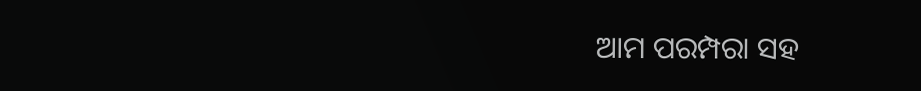ଆମ ପରମ୍ପରା ସହ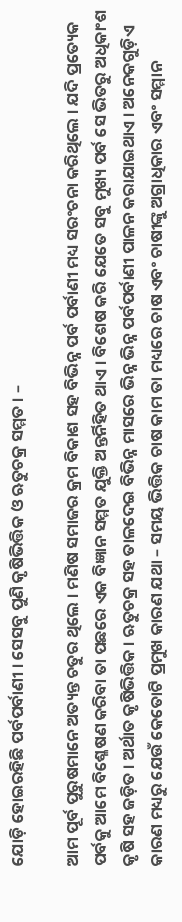ଯୋଡ଼ି ହୋଇରହିଛି ପର୍ବପର୍ବାଣୀ । ସେସବୁ ପୁଣି କୃଷିଭିତ୍ତିକ ଓ ଋତୁଚକ୍ର ସମ୍ମତ । –

ଆମ ପୂର୍ବ ପୁରୁଷମାନେ ଅତ୍ୟନ୍ତ ଚତୁର ଥିଲେ । ମଣିଷ ସମାଜର କ୍ରମ ବିକାଶ ସହ ବିଭିନ୍ନ ପର୍ବ ପର୍ବାଣୀ ମଧ୍ୟ ସରଂଚନା କରିଥିଲେ । ଯଦି ପ୍ରତ୍ୟେକ ପର୍ବକୁ ଆମେ ବିଶ୍ଳେଷଣ କରିବା ତା ପଛରେ ଏକ ବିଜ୍ଞାନ ସମ୍ମତ ଯୁକ୍ତି ଅନ୍ତର୍ନିହିତ ଥାଏ । ବିଶେଷ କରି ଯେତେ ସବୁ ମୁଖ୍ୟ ପର୍ବ ସେ ଭିତରୁ ଅଧିକାଂଶ କୃଷି ସହ ଜଡ଼ିତ । ଅର୍ଥାତ କୃଷିଭିତ୍ତିକ । ଋତୁଚକ୍ର ସହ ତାଳଦେଇ ବିଭିନ୍ନ ମାସରେ ଭିନ୍ନ ଭିନ୍ନ ପର୍ବପର୍ବାଣୀ ପାଳନ କରାଯାଇଥାଏ । ଅନେକଗୁଡ଼ିଏ କାରଣ ମଧ୍ୟରୁ ଯେଉଁ କେତୋଟି ପ୍ରମୁଖ କାରଣ ଯଥା – ସମୟ ଭିତ୍ତିକ ଚାଷ କାମ ତା ମଧ୍ୟରେ ଚାଷ ଏବଂ ଚାଷୀଙ୍କୁ ଅଗ୍ରାଧିକାର ଏବଂ ସମ୍ମାନ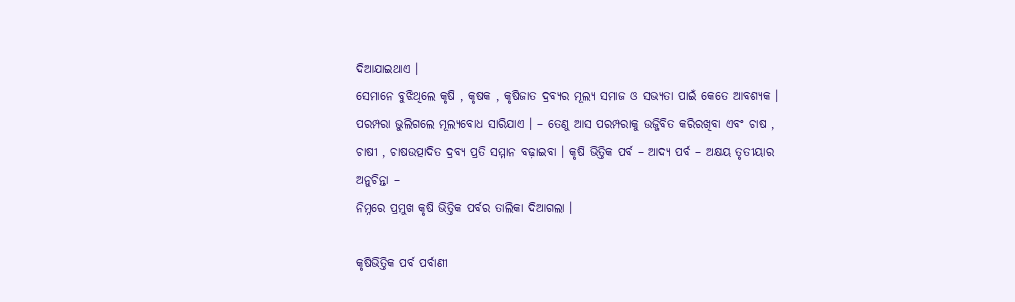ଦିଆଯାଇଥାଏ ।
ସେମାନେ ବୁଝିଥିଲେ କୃଷି , କୃଷକ , କୃଷିଜାତ ଦ୍ରବ୍ୟର ମୂଲ୍ୟ ସମାଜ ଓ ସଭ୍ୟତା ପାଇଁ କେତେ ଆବଶ୍ୟକ ।
ପରମ୍ପରା ଭୁଲିଗଲେ ମୂଲ୍ୟବୋଧ ସାରିଯାଏ । – ତେଣୁ ଆସ ପରମ୍ପରାକୁ ଉଜ୍ଜିବିତ କରିରଖିବା ଏବଂ ଚାଷ , ଚାଷୀ , ଚାଷଉତ୍ପାଦିତ ଦ୍ରବ୍ୟ ପ୍ରତି ସମ୍ମାନ ବଢ଼ାଇବା । କୃଷି ଭିତ୍ତିକ ପର୍ବ – ଆଦ୍ୟ ପର୍ବ – ଅକ୍ଷୟ ତୃତୀୟାର ଅନୁଚିନ୍ତା –
ନିମ୍ନରେ ପ୍ରମୁଖ କୃଷି ଭିତ୍ତିକ ପର୍ବର ତାଲିକା ଦିଆଗଲା ।

କୃଷିଭିତ୍ତିକ ପର୍ବ ପର୍ବାଣୀ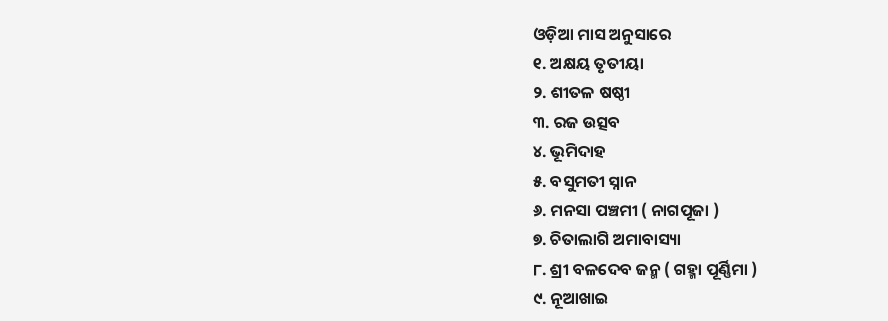ଓଡ଼ିଆ ମାସ ଅନୁସାରେ
୧. ଅକ୍ଷୟ ତୃତୀୟା
୨. ଶୀତଳ ଷଷ୍ଠୀ
୩. ରଜ ଉତ୍ସବ
୪. ଭୂମିଦାହ
୫. ବସୁମତୀ ସ୍ନାନ
୬. ମନସା ପଞ୍ଚମୀ ( ନାଗପୂଜା )
୭. ଚିତାଲାଗି ଅମାବାସ୍ୟା
୮. ଶ୍ରୀ ବଳଦେବ ଜନ୍ମ ( ଗହ୍ମା ପୂର୍ଣ୍ଣିମା )
୯. ନୂଆଖାଇ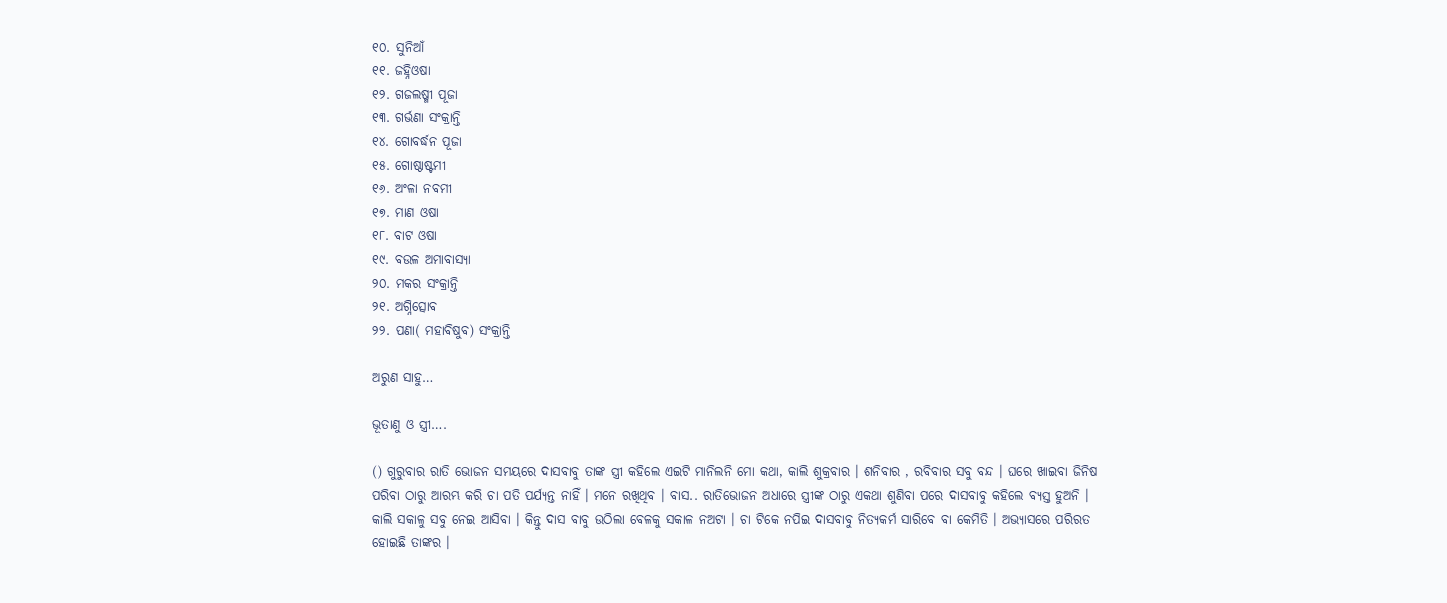୧୦. ସୁନିଆଁ
୧୧. ଜହ୍ନିଓଷା
୧୨. ଗଜଲଷ୍ମୀ ପୂଜା
୧୩. ଗର୍ଭଣା ସଂକ୍ରାନ୍ତି
୧୪. ଗୋବର୍ଦ୍ଧନ ପୂଜା
୧୫. ଗୋଷ୍ଠାଷ୍ଟମୀ
୧୬. ଅଂଳା ନବମୀ
୧୭. ମାଣ ଓଷା
୧୮. ବାଟ ଓଷା
୧୯. ବଉଳ ଅମାବାସ୍ୟା
୨୦. ମକର ସଂକ୍ରାନ୍ତି
୨୧. ଅଗ୍ନିତ୍ସୋବ
୨୨. ପଣା( ମହାବିଷୁବ) ସଂକ୍ରାନ୍ତି

ଅରୁଣ ସାହୁ…

ଭୂତାଣୁ ଓ ସ୍ତ୍ରୀ….

() ଗୁରୁବାର ରାତି ଭୋଜନ ସମୟରେ ଦାସବାବୁ ତାଙ୍କ ସ୍ତ୍ରୀ କହିଲେ ଏଇଟି ମାନିଲନି ମୋ କଥା, କାଲି ଶୁକ୍ରବାର । ଶନିବାର , ରବିବାର ସବୁ ବନ୍ଦ । ଘରେ ଖାଇବା ଜିନିଷ ପରିବା ଠାରୁ ଆରମ୍ଭ କରି ଚା ପତି ପର୍ଯ୍ୟନ୍ତ ନାହିଁ । ମନେ ରଖିଥିବ । ବାସ.. ରାତିଭୋଜନ ଅଧାରେ ସ୍ତ୍ରୀଙ୍କ ଠାରୁ ଏକଥା ଶୁଣିବା ପରେ ଦାସବାବୁ କହିଲେ ବ୍ୟସ୍ତ ହୁଅନି । କାଲି ସକାଳୁ ସବୁ ନେଇ ଆସିବା । କିନ୍ତୁ ଦାସ ବାବୁ ଉଠିଲା ବେଳକୁ ସକାଳ ନଅଟା । ଚା ଟିକେ ନପିଇ ଦାସବାବୁ ନିତ୍ୟକର୍ମ ସାରିବେ ବା କେମିତି । ଅଭ୍ୟାସରେ ପରିରତ ହୋଇଛି ତାଙ୍କର ।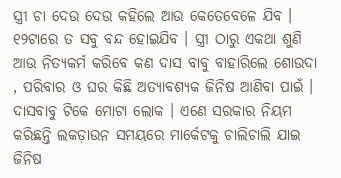ସ୍ତ୍ରୀ ଚା ଦେଉ ଦେଉ କହିଲେ ଆଉ କେତେବେଳେ ଯିବ । ୧୨ଟାରେ ତ ସବୁ ବନ୍ଦ ହୋଇଯିବ । ସ୍ତ୍ରୀ ଠାରୁ ଏକଥା ଶୁଣି ଆଉ ନିତ୍ୟକର୍ମ କରିବେ କଣ ଦାସ ବାବୁ ବାହାରିଲେ ଶୋଉଦା , ପରିବାର ଓ ଘର କିଛି ଅତ୍ୟାବଶ୍ୟକ ଜିନିଷ ଆଣିବା ପାଇଁ । ଦାସବାବୁ ଟିକେ ମୋଟା ଲୋକ । ଏଣେ ସରକାର ନିୟମ କରିଛନ୍ତି ଲକଡ଼ାଉନ ସମୟରେ ମାର୍କେଟକୁ ଚାଲିଚାଲି ଯାଇ ଜିନିଷ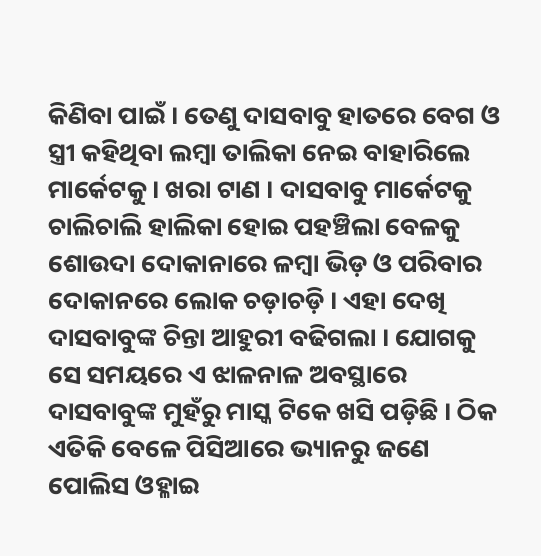କିଣିବା ପାଇଁ । ତେଣୁ ଦାସବାବୁ ହାତରେ ବେଗ ଓ ସ୍ତ୍ରୀ କହିଥିବା ଲମ୍ବା ତାଲିକା ନେଇ ବାହାରିଲେ ମାର୍କେଟକୁ । ଖରା ଟାଣ । ଦାସବାବୁ ମାର୍କେଟକୁ ଚାଲିଚାଲି ହାଲିକା ହୋଇ ପହଞ୍ଚିଲା ବେଳକୁ ଶୋଉଦା ଦୋକାନାରେ ଳମ୍ବା ଭିଡ଼ ଓ ପରିବାର ଦୋକାନରେ ଲୋକ ଚଡ଼ାଚଡ଼ି । ଏହା ଦେଖି ଦାସବାବୁଙ୍କ ଚିନ୍ତା ଆହୁରୀ ବଢିଗଲା । ଯୋଗକୁ ସେ ସମୟରେ ଏ ଝାଳନାଳ ଅବସ୍ଥାରେ ଦାସବାବୁଙ୍କ ମୁହଁରୁ ମାସ୍କ ଟିକେ ଖସି ପଡ଼ିଛି । ଠିକ ଏତିକି ବେଳେ ପିସିଆରେ ଭ୍ୟାନରୁ ଜଣେ ପୋଲିସ ଓହ୍ଳାଇ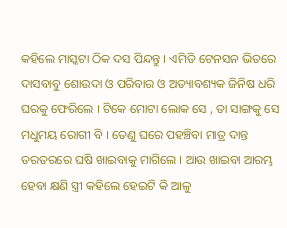କହିଲେ ମାସ୍କଟା ଠିକ ଦସ ପିନ୍ଦନ୍ତୁ । ଏମିତି ଟେନସନ ଭିତରେ ଦାସବାବୁ ଶୋଉଦା ଓ ପରିବାର ଓ ଅତ୍ୟାବଶ୍ୟକ ଜିନିଷ ଧରି ଘରକୁ ଫେରିଲେ । ଟିକେ ମୋଟା ଲୋକ ସେ , ତା ସାଙ୍ଗକୁ ସେ ମଧୁମୟ ରୋଗୀ ବି । ତେଣୁ ଘରେ ପହଞ୍ଚିବା ମାତ୍ର ଦାନ୍ତ ତରତରରେ ଘଷି ଖାଇବାକୁ ମାଗିଲେ । ଆଉ ଖାଇବା ଆରମ୍ଭ ହେବା କ୍ଷଣି ସ୍ତ୍ରୀ କହିଲେ ହେଇଟି କି ଆଳୁ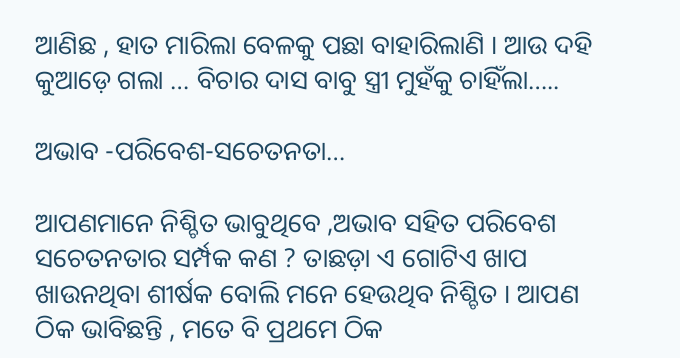ଆଣିଛ , ହାତ ମାରିଲା ବେଳକୁ ପଛା ବାହାରିଲାଣି । ଆଉ ଦହି କୁଆଡ଼େ ଗଲା … ବିଚାର ଦାସ ବାବୁ ସ୍ତ୍ରୀ ମୁହଁକୁ ଚାହିଁଲା…..

ଅଭାବ -ପରିବେଶ-ସଚେତନତା…

ଆପଣମାନେ ନିଶ୍ଚିତ ଭାବୁଥିବେ ,ଅଭାବ ସହିତ ପରିବେଶ ସଚେତନତାର ସର୍ମ୍ପକ କଣ ? ତାଛଡ଼ା ଏ ଗୋଟିଏ ଖାପ ଖାଉନଥିବା ଶୀର୍ଷକ ବୋଲି ମନେ ହେଉଥିବ ନିଶ୍ଚିତ । ଆପଣ ଠିକ ଭାବିଛନ୍ତି , ମତେ ବି ପ୍ରଥମେ ଠିକ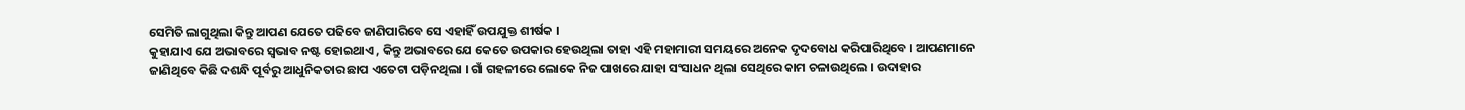ସେମିତି ଲାଗୁଥିଲା କିନ୍ତୁ ଆପଣ ଯେତେ ପଢିବେ ଜାଣିପାରିବେ ସେ ଏହାହିଁ ଉପଯୁକ୍ତ ଶୀର୍ଷକ ।
କୁହାଯାଏ ଯେ ଅଭାବରେ ସ୍ୱଭାବ ନଷ୍ଟ ହୋଇଥାଏ , କିନ୍ତୁ ଅଭାବରେ ଯେ କେତେ ଉପକାର ହେଉଥିଲା ତାହା ଏହି ମହାମାରୀ ସମୟରେ ଅନେକ ଦୃଦବୋଧ କରିପାରିଥିବେ । ଆପଣମାନେ ଜାଣିଥିବେ କିଛି ଦଶନ୍ଧି ପୂର୍ବରୁ ଆଧୁନିକତାର ଛାପ ଏତେଟା ପଡ଼ିନଥିଲା । ଗାଁ ଗହଳୀରେ ଲୋକେ ନିଜ ପାଖରେ ଯାହା ସଂସାଧନ ଥିଲା ସେଥିରେ କାମ ଚଳାଉଥିଲେ । ଉଦାହାର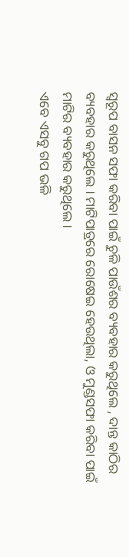ସ୍ୱରୂପ ବାସନ ସଫା କରିବା ପାଇଁ ଚୁଳି ପାଉଁଶର ବ୍ୟବହାର କରୁଥିଲେ , ଦାନ୍ତ କାଠିର ବ୍ୟବହାର କରୁଥିଲେ । ମାଟିପାତ୍ରରେ ରୋଷେଇ ହେଉଥିଲା, ଓ ମୁଣ୍ଡସଫା କରିବା ପାଇଁ ମାଟିର ବ୍ୟବହାର କରୁଥିଲେ ।
ଏବେ ଏସବୁ ଗପ ଭଳି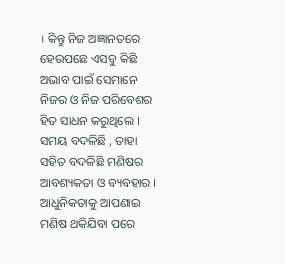। କିନ୍ତୁ ନିଜ ଅଜ୍ଞାନତରେ ହେଉପଛେ ଏସବୁ କିଛି ଅଭାବ ପାଇଁ ସେମାନେ ନିଜର ଓ ନିଜ ପରିବେଶର ହିତ ସାଧନ କରୁଥିଲେ । ସମୟ ବଦଳିଛି , ତାହା ସହିତ ବଦଳିଛି ମଣିଷର ଆବଶ୍ୟକତା ଓ ବ୍ୟବହାର । ଆଧୁନିକତାକୁ ଆପଣାଇ ମଣିଷ ଥକିଯିବା ପରେ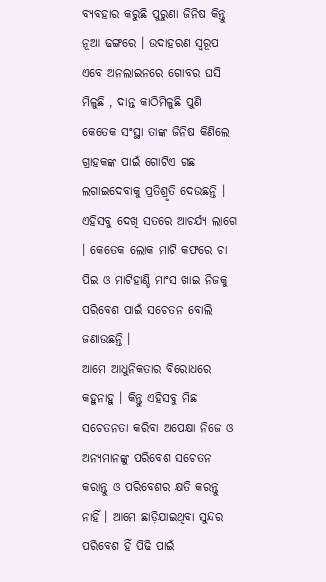ବ୍ୟବହାର କରୁଛି ପୁରୁଣା ଜିନିଷ କିନ୍ତୁ ନୂଆ ଢଙ୍ଗରେ । ଉଦାହରଣ ସ୍ୱରୂପ ଏବେ ଅନଲାଇନରେ ଗୋବର ଘସି ମିଳୁଛି , ଦାନ୍ତ କାଠିମିଳୁଛି ପୁଣି କେତେକ ସଂସ୍ଥା ତାଙ୍କ ଜିନିଷ କିଣିଲେ ଗ୍ରାହକଙ୍କ ପାଇଁ ଗୋଟିଏ ଗଛ ଲଗାଇଦେବାକୁ ପ୍ରତିଶ୍ରୃତି ଦେଉଛନ୍ତି । ଏହିସବୁ ଦେଖି ସତରେ ଆଚର୍ଯ୍ୟ ଲାଗେ । କେତେକ ଲୋକ ମାଟି କଫରେ ଚା ପିଇ ଓ ମାଟିହାଣ୍ଡି ମାଂସ ଖାଇ ନିଜକୁ ପରିବେଶ ପାଇଁ ସଚେତନ ବୋଲି ଜଣାଉଛନ୍ତି ।
ଆମେ ଆଧୁନିକତାର ବିରୋଧରେ କହୁନାହୁ । କିନ୍ତୁ ଏହିସବୁ ମିଛ ସଚେତନତା କରିବା ଅପେକ୍ଷା ନିଜେ ଓ ଅନ୍ୟମାନଙ୍କୁ ପରିବେଶ ସଚେତନ କରାନ୍ତୁ ଓ ପରିବେଶର କ୍ଷତି କରନ୍ତୁ ନାହିଁ । ଆମେ ଛାଡ଼ିଯାଇଥିବା ସୁନ୍ଦର ପରିବେଶ ହିଁ ପିଢି ପାଇଁ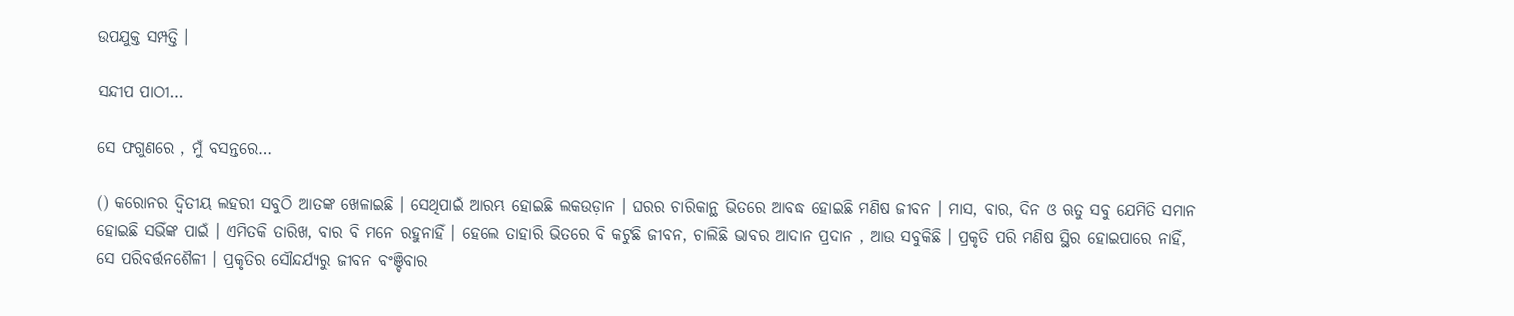ଉପଯୁକ୍ତ ସମ୍ପତ୍ତି ।

ସନ୍ଦୀପ ପାଠୀ…

ସେ ଫଗୁଣରେ , ମୁଁ ବସନ୍ତରେ…

() କରୋନର ଦ୍ୱିତୀୟ ଲହରୀ ସବୁଠି ଆତଙ୍କ ଖେଳାଇଛି । ସେଥିପାଇଁ ଆରମ୍ଭ ହୋଇଛି ଲକଉଡ଼ାନ । ଘରର ଚାରିକାନ୍ଥ ଭିତରେ ଆବଦ୍ଧ ହୋଇଛି ମଣିଷ ଜୀବନ । ମାସ, ବାର, ଦିନ ଓ ଋତୁ ସବୁ ଯେମିତି ସମାନ ହୋଇଛି ସଭିଁଙ୍କ ପାଇଁ । ଏମିତକି ତାରିଖ, ବାର ବି ମନେ ରହୁନାହିଁ । ହେଲେ ତାହାରି ଭିତରେ ବି କଟୁଛି ଜୀବନ, ଚାଲିଛି ଭାବର ଆଦାନ ପ୍ରଦାନ , ଆଉ ସବୁକିଛି । ପ୍ରକୃତି ପରି ମଣିଷ ସ୍ଥିର ହୋଇପାରେ ନାହିଁ, ସେ ପରିବର୍ତ୍ତନଶୈଳୀ । ପ୍ରକୃତିର ସୌନ୍ଦର୍ଯ୍ୟରୁ ଜୀବନ ବଂଞ୍ଚିବାର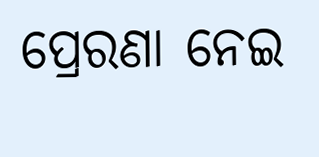ପ୍ରେରଣା ନେଇ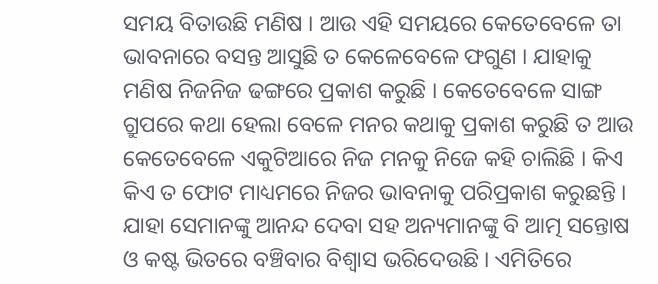ସମୟ ବିତାଉଛି ମଣିଷ । ଆଉ ଏହି ସମୟରେ କେତେବେଳେ ତା ଭାବନାରେ ବସନ୍ତ ଆସୁଛି ତ କେଳେବେଳେ ଫଗୁଣ । ଯାହାକୁ ମଣିଷ ନିଜନିଜ ଢଙ୍ଗରେ ପ୍ରକାଶ କରୁଛି । କେତେବେଳେ ସାଙ୍ଗ ଗ୍ରୁପରେ କଥା ହେଲା ବେଳେ ମନର କଥାକୁ ପ୍ରକାଶ କରୁଛି ତ ଆଉ କେତେବେଳେ ଏକୁଟିଆରେ ନିଜ ମନକୁ ନିଜେ କହି ଚାଲିଛି । କିଏ କିଏ ତ ଫୋଟ ମାଧ୍ୟମରେ ନିଜର ଭାବନାକୁ ପରିପ୍ରକାଶ କରୁଛନ୍ତି । ଯାହା ସେମାନଙ୍କୁ ଆନନ୍ଦ ଦେବା ସହ ଅନ୍ୟମାନଙ୍କୁ ବି ଆତ୍ମ ସନ୍ତୋଷ ଓ କଷ୍ଟ ଭିତରେ ବଞ୍ଚିବାର ବିଶ୍ୱାସ ଭରିଦେଉଛି । ଏମିତିରେ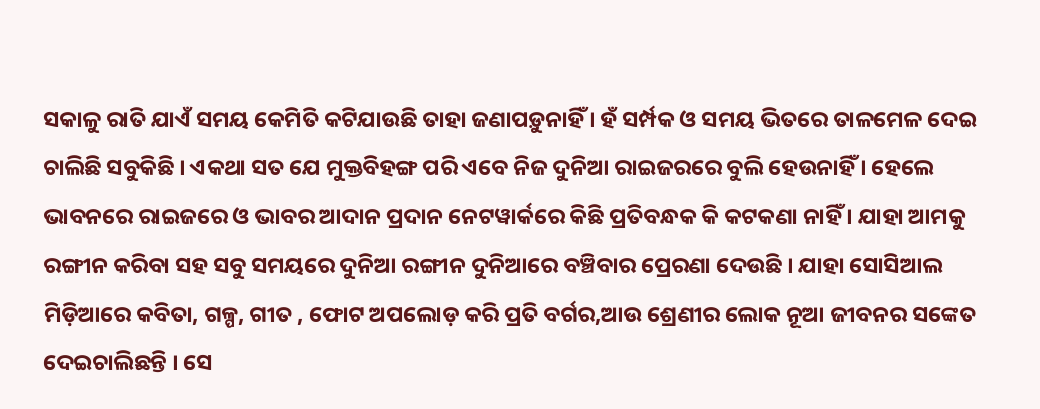ସକାଳୁ ରାତି ଯାଏଁ ସମୟ କେମିତି କଟିଯାଉଛି ତାହା ଜଣାପଡ଼ୁନାହିଁ । ହଁ ସର୍ମ୍ପକ ଓ ସମୟ ଭିତରେ ତାଳମେଳ ଦେଇ ଚାଲିଛି ସବୁକିଛି । ଏକଥା ସତ ଯେ ମୁକ୍ତବିହଙ୍ଗ ପରି ଏବେ ନିଜ ଦୁନିଆ ରାଇଜରରେ ବୁଲି ହେଉନାହିଁ । ହେଲେ ଭାବନରେ ରାଇଜରେ ଓ ଭାବର ଆଦାନ ପ୍ରଦାନ ନେଟୱାର୍କରେ କିଛି ପ୍ରତିବନ୍ଧକ କି କଟକଣା ନାହିଁ । ଯାହା ଆମକୁ ରଙ୍ଗୀନ କରିବା ସହ ସବୁ ସମୟରେ ଦୁନିଆ ରଙ୍ଗୀନ ଦୁନିଆରେ ବଞ୍ଚିବାର ପ୍ରେରଣା ଦେଉଛି । ଯାହା ସୋସିଆଲ ମିଡ଼ିଆରେ କବିତା, ଗଳ୍ପ, ଗୀତ , ଫୋଟ ଅପଲୋଡ଼ କରି ପ୍ରତି ବର୍ଗର,ଆଉ ଶ୍ରେଣୀର ଲୋକ ନୂଆ ଜୀବନର ସଙ୍କେତ ଦେଇଚାଲିଛନ୍ତି । ସେ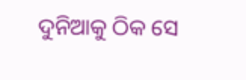ଦୁନିଆକୁ ଠିକ ସେ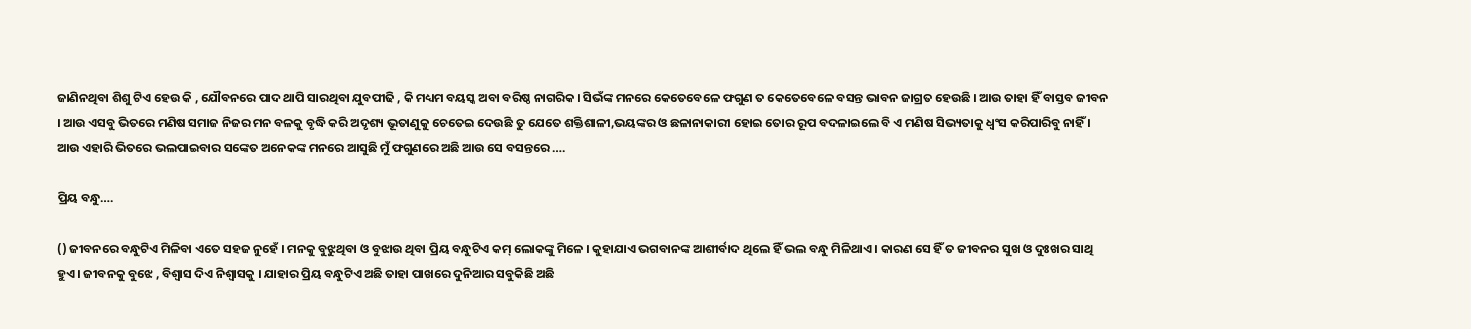ଜାଣିନଥିବା ଶିଶୁ ଟିଏ ହେଉ କି , ଯୌବନରେ ପାଦ ଥାପି ସାରଥିବା ଯୁବପୀଢି , କି ମଧ୍ୟମ ବୟସ୍କ ଅବା ବରିଷ୍ଠ ନାଗରିକ । ସିଭଁଙ୍କ ମନରେ କେତେବେଳେ ଫଗୁଣ ତ କେତେବେଳେ ବସନ୍ତ ଭାବନ ଜାଗ୍ରତ ହେଉଛି । ଆଉ ତାହା ହିଁ ବାସ୍ତବ ଜୀବନ । ଆଉ ଏସବୁ ଭିତରେ ମଣିଷ ସମାଜ ନିଜର ମନ ବଳକୁ ବୃଦ୍ଧି କରି ଅଦୃଶ୍ୟ ଭୂତାଣୁକୁ ଚେତେଇ ଦେଉଛି ତୁ ଯେତେ ଶକ୍ତିଶାଳୀ,ଭୟଙ୍କର ଓ ଛଳାନାକାରୀ ହୋଇ ତୋର ରୂପ ବଦଳାଇଲେ ବି ଏ ମଣିଷ ସିଭ୍ୟତାକୁ ଧ୍ୱଂସ କରିପାରିବୁ ନାହିଁ । ଆଉ ଏହାରି ଭିତରେ ଭଲପାଇବାର ସଙ୍କେତ ଅନେକଙ୍କ ମନରେ ଆସୁଛି ମୁଁ ଫଗୁଣରେ ଅଛି ଆଉ ସେ ବସନ୍ତରେ ….

ପ୍ରିୟ ବନ୍ଧୁ….

() ଜୀବନରେ ବନ୍ଧୁଟିଏ ମିଳିବା ଏତେ ସହଜ ନୁହେଁ । ମନକୁ ବୁଝୁଥିବା ଓ ବୁଝାଉ ଥିବା ପ୍ରିୟ ବନ୍ଧୁଟିଏ କମ୍ ଲୋକଙ୍କୁ ମିଳେ । କୁହାଯାଏ ଭଗବାନଙ୍କ ଆଶୀର୍ବାଦ ଥିଲେ ହିଁ ଭଲ ବନ୍ଧୁ ମିଳିଥାଏ । କାରଣ ସେ ହିଁ ତ ଜୀବନର ସୁଖ ଓ ଦୁଃଖର ସାଥି ହୁଏ । ଜୀବନକୁ ବୁଝେ , ବିଶ୍ୱାସ ଦିଏ ନିଶ୍ୱାସକୁ । ଯାହାର ପ୍ରିୟ ବନ୍ଧୁଟିଏ ଅଛି ତାହା ପାଖରେ ଦୁନିଆର ସବୁକିଛି ଅଛି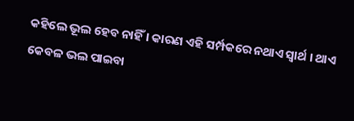କହିଲେ ଭୂଲ ହେବ ନାହିଁ । କାରଣ ଏହି ସର୍ମ୍ପକରେ ନଥାଏ ସ୍ୱାର୍ଥ । ଥାଏ କେବଳ ଭଲ ପାଇବା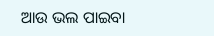ଆଉ ଭଲ ପାଇବା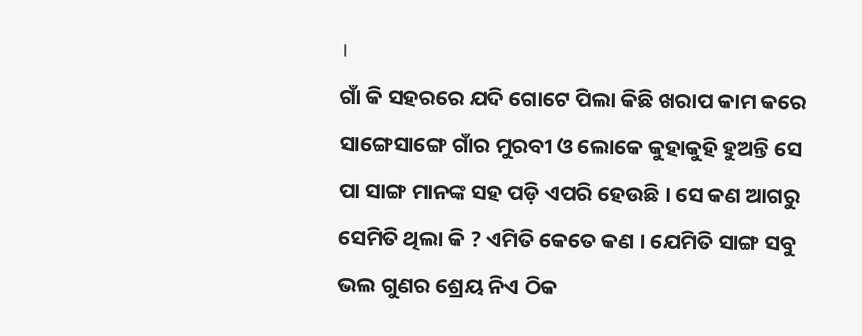।
ଗାଁ କି ସହରରେ ଯଦି ଗୋଟେ ପିଲା କିଛି ଖରାପ କାମ କରେ ସାଙ୍ଗେସାଙ୍ଗେ ଗାଁର ମୁରବୀ ଓ ଲୋକେ କୁହାକୁହି ହୁଅନ୍ତି ସେ ପା ସାଙ୍ଗ ମାନଙ୍କ ସହ ପଡ଼ି ଏପରି ହେଉଛି । ସେ କଣ ଆଗରୁ ସେମିତି ଥିଲା କି ? ଏମିତି କେତେ କଣ । ଯେମିତି ସାଙ୍ଗ ସବୁ ଭଲ ଗୁଣର ଶ୍ରେୟ ନିଏ ଠିକ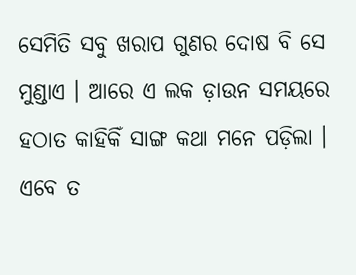ସେମିତି ସବୁ ଖରାପ ଗୁଣର ଦୋଷ ବି ସେ ମୁଣ୍ଡାଏ । ଆରେ ଏ ଲକ ଡ଼ାଉନ ସମୟରେ ହଠାତ କାହିକିଁ ସାଙ୍ଗ କଥା ମନେ ପଡ଼ିଲା । ଏବେ ତ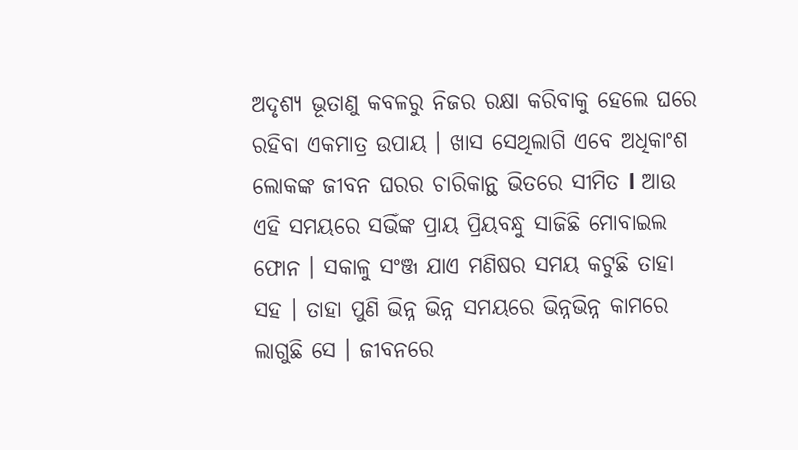ଅଦୃଶ୍ୟ ଭୂତାଣୁ କବଳରୁ ନିଜର ରକ୍ଷା କରିବାକୁ ହେଲେ ଘରେ ରହିବା ଏକମାତ୍ର ଉପାୟ । ଖାସ ସେଥିଲାଗି ଏବେ ଅଧିକାଂଶ ଲୋକଙ୍କ ଜୀବନ ଘରର ଚାରିକାନ୍ଥ ଭିତରେ ସୀମିତ l ଆଉ ଏହି ସମୟରେ ସଭିଁଙ୍କ ପ୍ରାୟ ପ୍ରିୟବନ୍ଧୁ ସାଜିଛି ମୋବାଇଲ ଫୋନ । ସକାଳୁ ସଂଞ୍ଜ ଯାଏ ମଣିଷର ସମୟ କଟୁଛି ତାହା ସହ । ତାହା ପୁଣି ଭିନ୍ନ ଭିନ୍ନ ସମୟରେ ଭିନ୍ନଭିନ୍ନ କାମରେ ଲାଗୁଛି ସେ । ଜୀବନରେ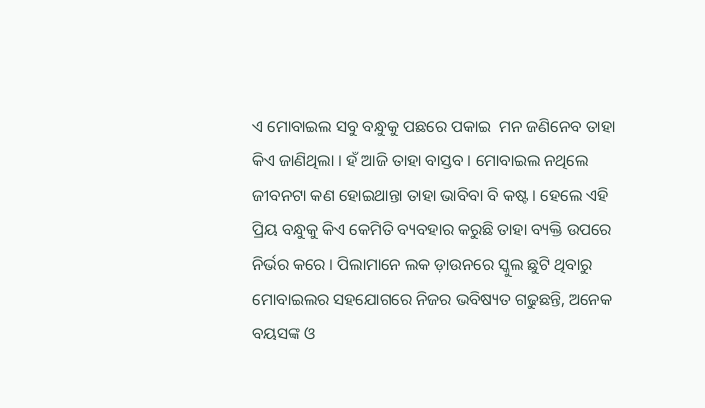ଏ ମୋବାଇଲ ସବୁ ବନ୍ଧୁକୁ ପଛରେ ପକାଇ  ମନ ଜଣିନେବ ତାହା କିଏ ଜାଣିଥିଲା । ହଁ ଆଜି ତାହା ବାସ୍ତବ । ମୋବାଇଲ ନଥିଲେ ଜୀବନଟା କଣ ହୋଇଥାନ୍ତା ତାହା ଭାବିବା ବି କଷ୍ଟ । ହେଲେ ଏହି ପ୍ରିୟ ବନ୍ଧୁକୁ କିଏ କେମିତି ବ୍ୟବହାର କରୁଛି ତାହା ବ୍ୟକ୍ତି ଉପରେ ନିର୍ଭର କରେ । ପିଲାମାନେ ଲକ ଡ଼ାଉନରେ ସ୍କୁଲ ଛୁଟି ଥିବାରୁ ମୋବାଇଲର ସହଯୋଗରେ ନିଜର ଭବିଷ୍ୟତ ଗଢୁଛନ୍ତି, ଅନେକ ବୟସଙ୍କ ଓ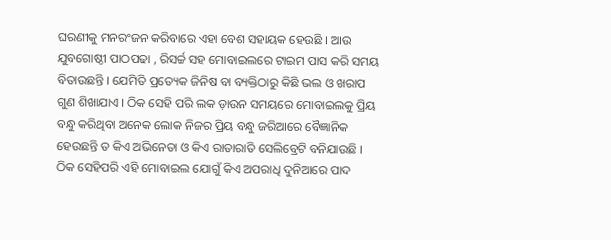ଘରଣୀକୁ ମନରଂଜନ କରିବାରେ ଏହା ବେଶ ସହାୟକ ହେଉଛି । ଆଉ ଯୁବଗୋଷ୍ଠୀ ପାଠପଢା , ରିସର୍ଚ୍ଚ ସହ ମୋବାଇଲରେ ଟାଇମ ପାସ କରି ସମୟ ବିତାଉଛନ୍ତି । ଯେମିତି ପ୍ରତ୍ୟେକ ଜିନିଷ ବା ବ୍ୟକ୍ତିଠାରୁ କିଛି ଭଲ ଓ ଖରାପ ଗୁଣ ଶିଖାଯାଏ । ଠିକ ସେହି ପରି ଲକ ଡ଼ାଉନ ସମୟରେ ମୋବାଇଲକୁ ପ୍ରିୟ ବନ୍ଧୁ କରିଥିବା ଅନେକ ଲୋକ ନିଜର ପ୍ରିୟ ବନ୍ଧୁ ଜରିଆରେ ବୈଜ୍ଞାନିକ ହେଉଛନ୍ତି ତ କିଏ ଅଭିନେତା ଓ କିଏ ରାତାରାତି ସେଲିବ୍ରେଟି ବନିଯାଉଛି । ଠିକ ସେହିପରି ଏହି ମୋବାଇଲ ଯୋଗୁଁ କିଏ ଅପରାଧି ଦୁନିଆରେ ପାଦ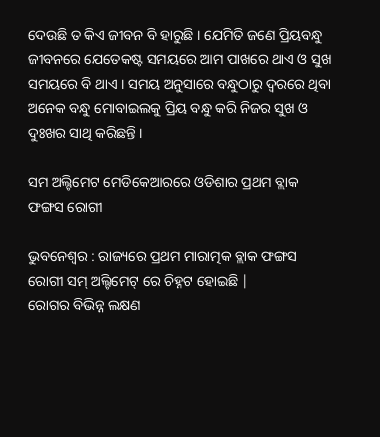ଦେଉଛି ତ କିଏ ଜୀବନ ବି ହାରୁଛି । ଯେମିତି ଜଣେ ପ୍ରିୟବନ୍ଧୁ ଜୀବନରେ ଯେତେକଷ୍ଟ ସମୟରେ ଆମ ପାଖରେ ଥାଏ ଓ ସୁଖ ସମୟରେ ବି ଥାଏ । ସମୟ ଅନୁସାରେ ବନ୍ଧୁଠାରୁ ଦ୍ୱରରେ ଥିବା ଅନେକ ବନ୍ଧୁ ମୋବାଇଲକୁ ପ୍ରିୟ ବନ୍ଧୁ କରି ନିଜର ସୁଖ ଓ ଦୁଃଖର ସାଥି କରିଛନ୍ତି ।

ସମ ଅଲ୍ଟିମେଟ ମେଡିକେଆରରେ ଓଡିଶାର ପ୍ରଥମ ବ୍ଲାକ ଫଙ୍ଗସ ରୋଗୀ

ଭୁବନେଶ୍ୱର : ରାଜ୍ୟରେ ପ୍ରଥମ ମାରାତ୍ମକ ବ୍ଲାକ ଫଙ୍ଗସ ରୋଗୀ ସମ୍ ଅଲ୍ଟିମେଟ୍ ରେ ଚିହ୍ନଟ ହୋଇଛି |
ରୋଗର ବିଭିନ୍ନ ଲକ୍ଷଣ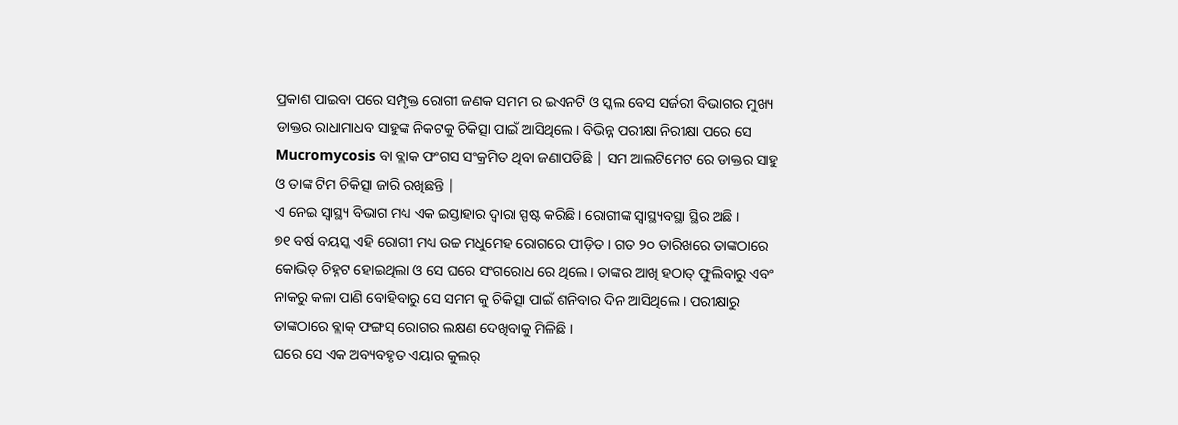ପ୍ରକାଶ ପାଇବା ପରେ ସମ୍ପୃକ୍ତ ରୋଗୀ ଜଣକ ସମମ ର ଇଏନଟି ଓ ସ୍କଲ ବେସ ସର୍ଜରୀ ବିଭାଗର ମୁଖ୍ୟ ଡାକ୍ତର ରାଧାମାଧବ ସାହୁଙ୍କ ନିକଟକୁ ଚିକିତ୍ସା ପାଇଁ ଆସିଥିଲେ। ବିଭିନ୍ନ ପରୀକ୍ଷା ନିରୀକ୍ଷା ପରେ ସେ Mucromycosis ବା ବ୍ଲାକ ଫଂଗସ ସଂକ୍ରମିତ ଥିବା ଜଣାପଡିଛି | ସମ ଆଲଟିମେଟ ରେ ଡାକ୍ତର ସାହୁ ଓ ତାଙ୍କ ଟିମ ଚିକିତ୍ସା ଜାରି ରଖିଛନ୍ତି |
ଏ ନେଇ ସ୍ୱାସ୍ଥ୍ୟ ବିଭାଗ ମଧ୍ୟ ଏକ ଇସ୍ତାହାର ଦ୍ଵାରା ସ୍ପଷ୍ଟ କରିଛି। ରୋଗୀଙ୍କ ସ୍ୱାସ୍ଥ୍ୟବସ୍ଥା ସ୍ଥିର ଅଛି ।
୭୧ ବର୍ଷ ବୟସ୍କ ଏହି ରୋଗୀ ମଧ୍ୟ ଉଚ୍ଚ ମଧୁମେହ ରୋଗରେ ପୀଡ଼ିତ । ଗତ ୨୦ ତାରିଖରେ ତାଙ୍କଠାରେ କୋଭିଡ୍ ଚିହ୍ନଟ ହୋଇଥିଲା ଓ ସେ ଘରେ ସଂଗରୋଧ ରେ ଥିଲେ। ତାଙ୍କର ଆଖି ହଠାତ୍ ଫୁଲିବାରୁ ଏବଂ ନାକରୁ କଳା ପାଣି ବୋହିବାରୁ ସେ ସମମ କୁ ଚିକିତ୍ସା ପାଇଁ ଶନିବାର ଦିନ ଆସିଥିଲେ । ପରୀକ୍ଷାରୁ ତାଙ୍କଠାରେ ବ୍ଲାକ୍ ଫଙ୍ଗସ୍ ରୋଗର ଲକ୍ଷଣ ଦେଖିବାକୁ ମିଳିଛି ।
ଘରେ ସେ ଏକ ଅବ୍ୟବହୃତ ଏୟାର କୁଲର୍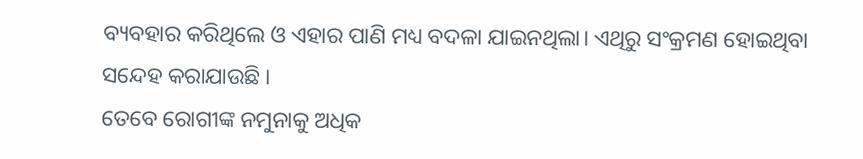ବ୍ୟବହାର କରିଥିଲେ ଓ ଏହାର ପାଣି ମଧ୍ୟ ବଦଳା ଯାଇନଥିଲା। ଏଥିରୁ ସଂକ୍ରମଣ ହୋଇଥିବା ସନ୍ଦେହ କରାଯାଉଛି ।
ତେବେ ରୋଗୀଙ୍କ ନମୁନାକୁ ଅଧିକ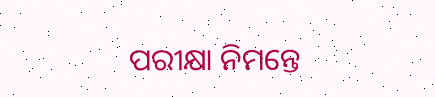ପରୀକ୍ଷା ନିମନ୍ତେ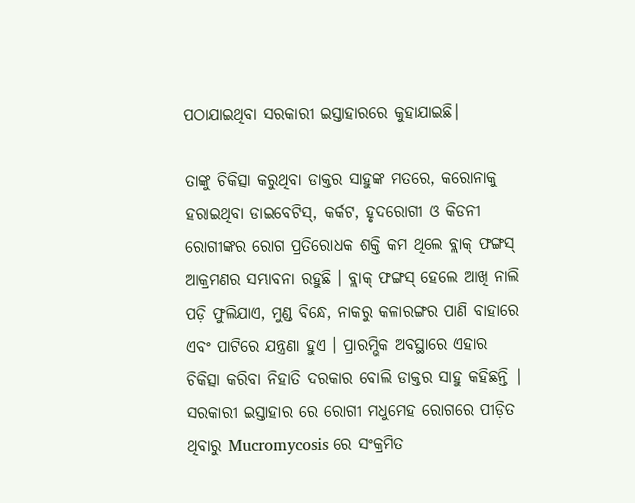ପଠାଯାଇଥିବା ସରକାରୀ ଇସ୍ତାହାରରେ କୁହାଯାଇଛି।

ତାଙ୍କୁ ଚିକିତ୍ସା କରୁଥିବା ଡାକ୍ତର ସାହୁଙ୍କ ମତରେ, କରୋନାକୁ ହରାଇଥିବା ଡାଇବେଟିସ୍, କର୍କଟ, ହୃଦରୋଗୀ ଓ କିଡନୀ ରୋଗୀଙ୍କର ରୋଗ ପ୍ରତିରୋଧକ ଶକ୍ତି କମ ଥିଲେ ବ୍ଲାକ୍ ଫଙ୍ଗସ୍ ଆକ୍ରମଣର ସମ୍ଭାବନା ରହୁଛି । ବ୍ଲାକ୍ ଫଙ୍ଗସ୍ ହେଲେ ଆଖି ନାଲି ପଡ଼ି ଫୁଲିଯାଏ, ମୁଣ୍ଡ ବିନ୍ଧେ, ନାକରୁ କଳାରଙ୍ଗର ପାଣି ବାହାରେ ଏବଂ ପାଟିରେ ଯନ୍ତ୍ରଣା ହୁଏ । ପ୍ରାରମ୍ଭିକ ଅବସ୍ଥାରେ ଏହାର ଚିକିତ୍ସା କରିବା ନିହାତି ଦରକାର ବୋଲି ଡାକ୍ତର ସାହୁ କହିଛନ୍ତି |
ସରକାରୀ ଇସ୍ତାହାର ରେ ରୋଗୀ ମଧୁମେହ ରୋଗରେ ପୀଡ଼ିତ ଥିବାରୁ Mucromycosis ରେ ସଂକ୍ରମିତ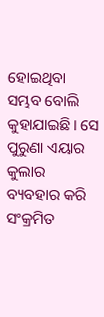ହୋଇଥିବା ସମ୍ଭବ ବୋଲି କୁହାଯାଇଛି। ସେ ପୁରୁଣା ଏୟାର କୁଲାର ବ୍ୟବହାର କରି ସଂକ୍ରମିତ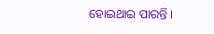ହୋଇଥାଇ ପାରନ୍ତି ।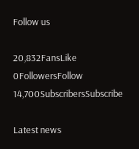Follow us

20,832FansLike
0FollowersFollow
14,700SubscribersSubscribe

Latest news